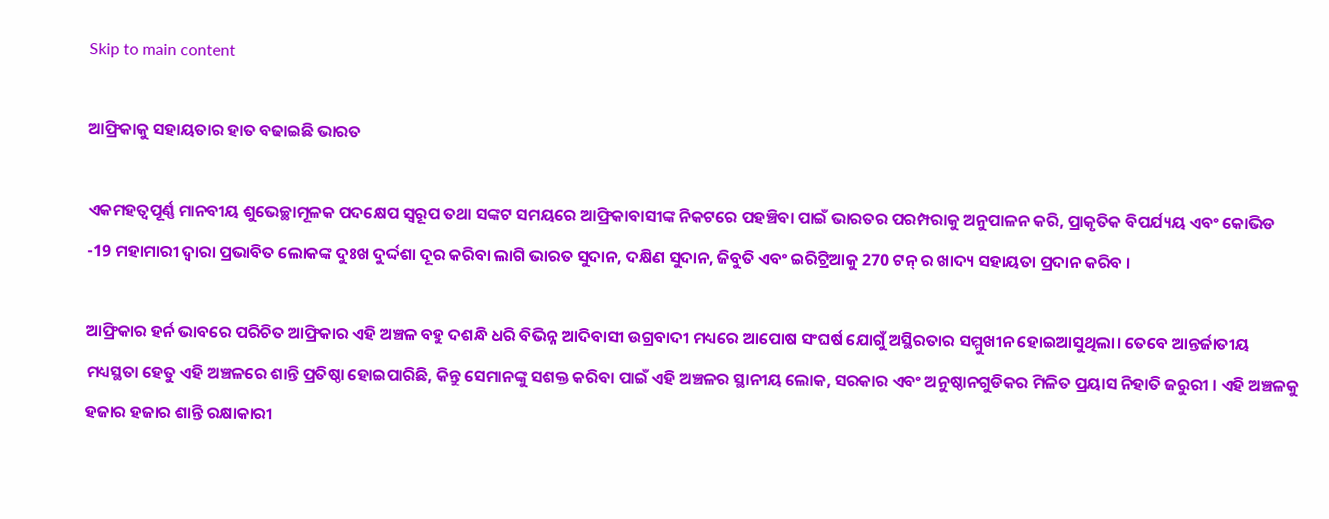Skip to main content

ଆଫ୍ରିକାକୁ ସହାୟତାର ହାତ ବଢାଇଛି ଭାରତ

ଏକମହତ୍ଵପୂର୍ଣ୍ଣ ମାନବୀୟ ଶୁଭେଚ୍ଛାମୂଳକ ପଦକ୍ଷେପ ସ୍ୱରୂପ ତଥା ସଙ୍କଟ ସମୟରେ ଆଫ୍ରିକାବାସୀଙ୍କ ନିକଟରେ ପହଞ୍ଚିବା ପାଇଁ ଭାରତର ପରମ୍ପରାକୁ ଅନୁପାଳନ କରି, ପ୍ରାକୃତିକ ବିପର୍ଯ୍ୟୟ ଏବଂ କୋଭିଡ -19 ମହାମାରୀ ଦ୍ୱାରା ପ୍ରଭାବିତ ଲୋକଙ୍କ ଦୁଃଖ ଦୁର୍ଦ୍ଦଶା ଦୂର କରିବା ଲାଗି ଭାରତ ସୁଦାନ, ଦକ୍ଷିଣ ସୁଦାନ, ଜିବୁତି ଏବଂ ଇରିଟ୍ରିଆକୁ 270 ଟନ୍ ର ଖାଦ୍ୟ ସହାୟତା ପ୍ରଦାନ କରିବ ।

ଆଫ୍ରିକାର ହର୍ନ ଭାବରେ ପରିଚିତ ଆଫ୍ରିକାର ଏହି ଅଞ୍ଚଳ ବହୁ ଦଶନ୍ଧି ଧରି ବିଭିନ୍ନ ଆଦିବାସୀ ଉଗ୍ରବାଦୀ ମଧ୍ୟରେ ଆପୋଷ ସଂଘର୍ଷ ଯୋଗୁଁ ଅସ୍ଥିରତାର ସମ୍ମୁଖୀନ ହୋଇଆସୁଥିଲା। ତେବେ ଆନ୍ତର୍ଜାତୀୟ ମଧ୍ୟସ୍ଥତା ହେତୁ ଏହି ଅଞ୍ଚଳରେ ଶାନ୍ତି ପ୍ରତିଷ୍ଠା ହୋଇପାରିଛି, କିନ୍ତୁ ସେମାନଙ୍କୁ ସଶକ୍ତ କରିବା ପାଇଁ ଏହି ଅଞ୍ଚଳର ସ୍ଥାନୀୟ ଲୋକ, ସରକାର ଏବଂ ଅନୁଷ୍ଠାନଗୁଡିକର ମିଳିତ ପ୍ରୟାସ ନିହାତି ଜରୁରୀ । ଏହି ଅଞ୍ଚଳକୁ ହଜାର ହଜାର ଶାନ୍ତି ରକ୍ଷାକାରୀ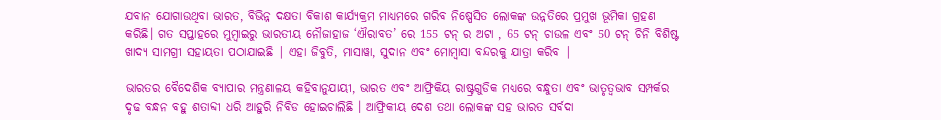ଯବାନ ଯୋଗାଉଥିବା ଭାରତ, ବିଭିନ୍ନ ଦକ୍ଷତା ବିକାଶ କାର୍ଯ୍ୟକ୍ରମ ମାଧ୍ୟମରେ ଗରିବ ନିଷ୍ପେସିତ ଲୋକଙ୍କ ଉନ୍ନତିରେ ପ୍ରମୁଖ ଭୂମିକା ଗ୍ରହଣ କରିଛି। ଗତ ସପ୍ତାହରେ ମୁମ୍ବାଇରୁ ଭାରତୀୟ ନୌଜାହାଜ ‘ଐରାବତ’ ରେ 155 ଟନ୍ ର ଅଟା , 65 ଟନ୍ ଚାଉଳ ଏବଂ 50 ଟନ୍ ଚିନି ବିଶିଷ୍ଟ ଖାଦ୍ୟ ସାମଗ୍ରୀ ସହାୟତା ପଠାଯାଇଛି | ଏହା ଜିବୁତି, ମାସାୱା, ସୁଦାନ ଏବଂ ମୋମ୍ବାସା ବନ୍ଦରକୁ ଯାତ୍ରା କରିବ |

ଭାରତର ବୈଦେଶିକ ବ୍ୟାପାର ମନ୍ତ୍ରଣାଳୟ କହିବାନୁଯାୟୀ, ଭାରତ ଏବଂ ଆଫ୍ରିକିୟ ରାଷ୍ଟ୍ରଗୁଡିକ ମଧ୍ୟରେ ବନ୍ଧୁତା ଏବଂ ଭାତୃତ୍ୱଭାବ ସମ୍ପର୍କର ଦୃଢ ବନ୍ଧନ ବହୁ ଶତାବ୍ଦୀ ଧରି ଆହୁରି ନିବିଡ ହୋଇଚାଲିଛି । ଆଫ୍ରିକୀୟ ଦେଶ ତଥା ଲୋକଙ୍କ ସହ ଭାରତ ସର୍ବଦା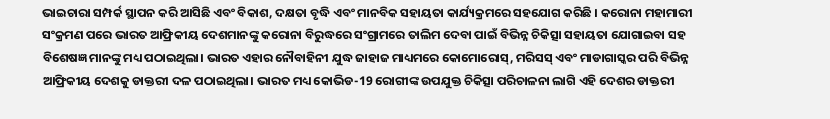ଭାଇଚାରା ସମ୍ପର୍କ ସ୍ଥାପନ କରି ଆସିଛି ଏବଂ ବିକାଶ, ଦକ୍ଷତା ବୃଦ୍ଧି ଏବଂ ମାନବିକ ସହାୟତା କାର୍ଯ୍ୟକ୍ରମରେ ସହଯୋଗ କରିଛି । କରୋନା ମହାମାରୀ ସଂକ୍ରମଣ ପରେ ଭାରତ ଆଫ୍ରିକୀୟ ଦେଶମାନଙ୍କୁ କରୋନା ବିରୁଦ୍ଧରେ ସଂଗ୍ରାମରେ ତାଲିମ ଦେବା ପାଇଁ ବିଭିନ୍ନ ଚିକିତ୍ସା ସହାୟତା ଯୋଗାଇବା ସହ ବିଶେଷଜ୍ଞ ମାନଙ୍କୁ ମଧ୍ୟ ପଠାଇଥିଲା। ଭାରତ ଏହାର ନୌବାହିନୀ ଯୁଦ୍ଧ ଜାହାଜ ମାଧ୍ୟମରେ କୋମୋରୋସ୍, ମରିସସ୍ ଏବଂ ମାଡାଗାସ୍କର ପରି ବିଭିନ୍ନ ଆଫ୍ରିକୀୟ ଦେଶକୁ ଡାକ୍ତରୀ ଦଳ ପଠାଇଥିଲା। ଭାରତ ମଧ୍ୟ କୋଭିଡ-19 ରୋଗୀଙ୍କ ଉପଯୁକ୍ତ ଚିକିତ୍ସା ପରିଚାଳନା ଲାଗି ଏହି ଦେଶର ଡାକ୍ତରୀ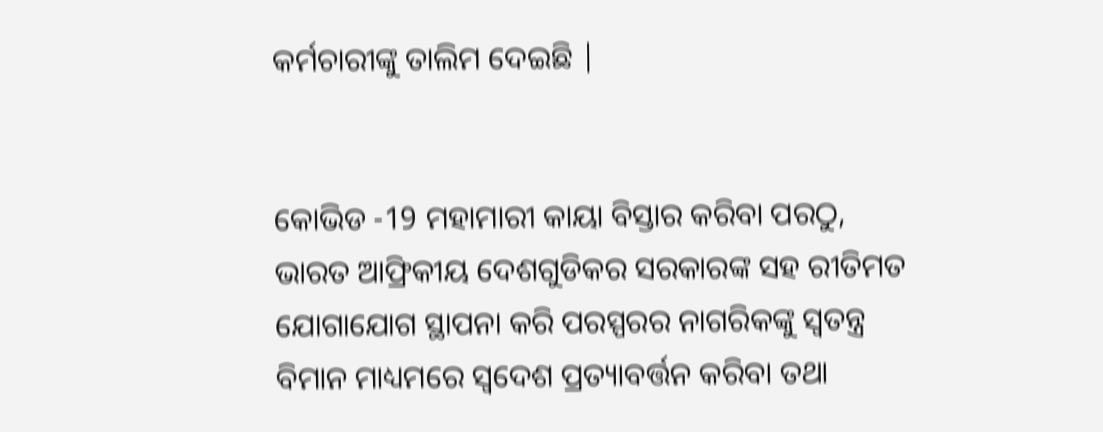କର୍ମଚାରୀଙ୍କୁ ତାଲିମ ଦେଇଛି |


କୋଭିଡ -19 ମହାମାରୀ କାୟା ବିସ୍ତାର କରିବା ପରଠୁ, ଭାରତ ଆଫ୍ରିକୀୟ ଦେଶଗୁଡିକର ସରକାରଙ୍କ ସହ ରୀତିମତ ଯୋଗାଯୋଗ ସ୍ଥାପନା କରି ପରସ୍ପରର ନାଗରିକଙ୍କୁ ସ୍ଵତନ୍ତ୍ର ବିମାନ ମାଧ୍ୟମରେ ସ୍ଵଦେଶ ପ୍ରତ୍ୟାବର୍ତ୍ତନ କରିବା ତଥା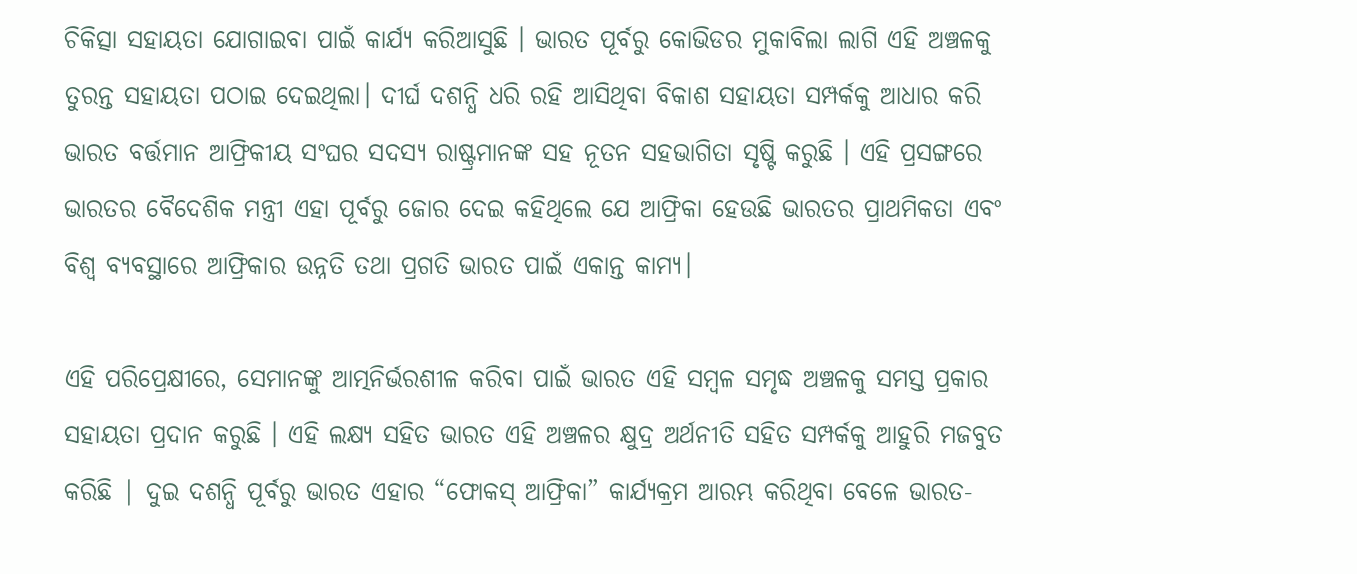ଚିକିତ୍ସା ସହାୟତା ଯୋଗାଇବା ପାଇଁ କାର୍ଯ୍ୟ କରିଆସୁଛି । ଭାରତ ପୂର୍ବରୁ କୋଭିଡର ମୁକାବିଲା ଲାଗି ଏହି ଅଞ୍ଚଳକୁ ତୁରନ୍ତ ସହାୟତା ପଠାଇ ଦେଇଥିଲା। ଦୀର୍ଘ ଦଶନ୍ଧି ଧରି ରହି ଆସିଥିବା ବିକାଶ ସହାୟତା ସମ୍ପର୍କକୁ ଆଧାର କରି ଭାରତ ବର୍ତ୍ତମାନ ଆଫ୍ରିକୀୟ ସଂଘର ସଦସ୍ୟ ରାଷ୍ଟ୍ରମାନଙ୍କ ସହ ନୂତନ ସହଭାଗିତା ସୃଷ୍ଟି କରୁଛି । ଏହି ପ୍ରସଙ୍ଗରେ ଭାରତର ବୈଦେଶିକ ମନ୍ତ୍ରୀ ଏହା ପୂର୍ବରୁ ଜୋର ଦେଇ କହିଥିଲେ ଯେ ଆଫ୍ରିକା ହେଉଛି ଭାରତର ପ୍ରାଥମିକତା ଏବଂ ବିଶ୍ଵ ବ୍ୟବସ୍ଥାରେ ଆଫ୍ରିକାର ଉନ୍ନତି ତଥା ପ୍ରଗତି ଭାରତ ପାଇଁ ଏକାନ୍ତ କାମ୍ୟ।

ଏହି ପରିପ୍ରେକ୍ଷୀରେ, ସେମାନଙ୍କୁ ଆତ୍ମନିର୍ଭରଶୀଳ କରିବା ପାଇଁ ଭାରତ ଏହି ସମ୍ବଳ ସମୃଦ୍ଧ ଅଞ୍ଚଳକୁ ସମସ୍ତ ପ୍ରକାର ସହାୟତା ପ୍ରଦାନ କରୁଛି । ଏହି ଲକ୍ଷ୍ୟ ସହିତ ଭାରତ ଏହି ଅଞ୍ଚଳର କ୍ଷୁଦ୍ର ଅର୍ଥନୀତି ସହିତ ସମ୍ପର୍କକୁ ଆହୁରି ମଜବୁତ କରିଛି | ଦୁଇ ଦଶନ୍ଧି ପୂର୍ବରୁ ଭାରତ ଏହାର “ଫୋକସ୍ ଆଫ୍ରିକା” କାର୍ଯ୍ୟକ୍ରମ ଆରମ୍ଭ କରିଥିବା ବେଳେ ଭାରତ-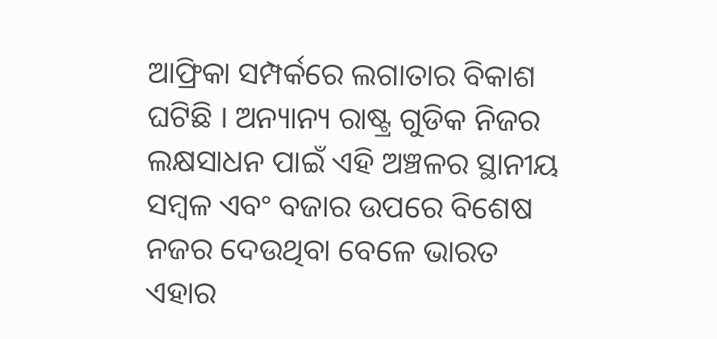ଆଫ୍ରିକା ସମ୍ପର୍କରେ ଲଗାତାର ବିକାଶ ଘଟିଛି । ଅନ୍ୟାନ୍ୟ ରାଷ୍ଟ୍ର ଗୁଡିକ ନିଜର ଲକ୍ଷସାଧନ ପାଇଁ ଏହି ଅଞ୍ଚଳର ସ୍ଥାନୀୟ ସମ୍ବଳ ଏବଂ ବଜାର ଉପରେ ବିଶେଷ ନଜର ଦେଉଥିବା ବେଳେ ଭାରତ ଏହାର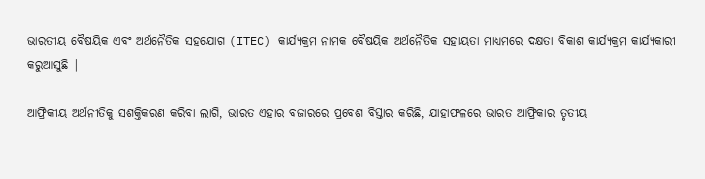ଭାରତୀୟ ବୈଷୟିକ ଏବଂ ଅର୍ଥନୈତିକ ସହଯୋଗ (ITEC) କାର୍ଯ୍ୟକ୍ରମ ନାମକ ବୈଷୟିକ ଅର୍ଥନୈତିକ ସହାୟତା ମାଧ୍ୟମରେ ଦକ୍ଷତା ବିକାଶ କାର୍ଯ୍ୟକ୍ରମ କାର୍ଯ୍ୟକାରୀ କରୁଆସୁଛି |

ଆଫ୍ରିକୀୟ ଅର୍ଥନୀତିକୁ ସଶକ୍ତିକରଣ କରିବା ଲାଗି, ଭାରତ ଏହାର ବଜାରରେ ପ୍ରବେଶ ବିସ୍ତାର କରିଛି, ଯାହାଫଳରେ ଭାରତ ଆଫ୍ରିକାର ତୃତୀୟ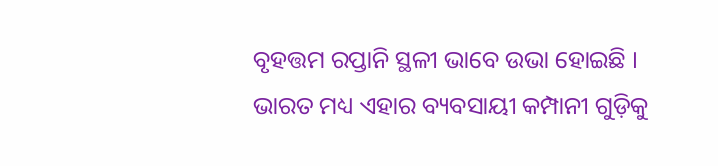ବୃହତ୍ତମ ରପ୍ତାନି ସ୍ଥଳୀ ଭାବେ ଉଭା ହୋଇଛି । ଭାରତ ମଧ୍ୟ ଏହାର ବ୍ୟବସାୟୀ କମ୍ପାନୀ ଗୁଡ଼ିକୁ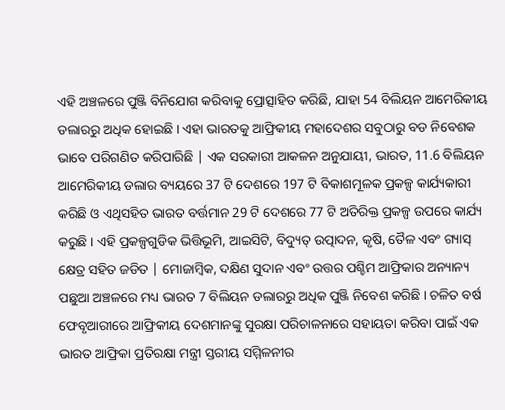ଏହି ଅଞ୍ଚଳରେ ପୁଞ୍ଜି ବିନିଯୋଗ କରିବାକୁ ପ୍ରୋତ୍ସାହିତ କରିଛି, ଯାହା 54 ବିଲିୟନ ଆମେରିକୀୟ ଡଲାରରୁ ଅଧିକ ହୋଇଛି । ଏହା ଭାରତକୁ ଆଫ୍ରିକୀୟ ମହାଦେଶର ସବୁଠାରୁ ବଡ ନିବେଶକ ଭାବେ ପରିଗଣିତ କରିପାରିଛି | ଏକ ସରକାରୀ ଆକଳନ ଅନୁଯାୟୀ, ଭାରତ, 11.6 ବିଲିୟନ ଆମେରିକୀୟ ଡଲାର ବ୍ୟୟରେ 37 ଟି ଦେଶରେ 197 ଟି ବିକାଶମୂଳକ ପ୍ରକଳ୍ପ କାର୍ଯ୍ୟକାରୀ କରିଛି ଓ ଏଥିସହିତ ଭାରତ ବର୍ତ୍ତମାନ 29 ଟି ଦେଶରେ 77 ଟି ଅତିରିକ୍ତ ପ୍ରକଳ୍ପ ଉପରେ କାର୍ଯ୍ୟ କରୁଛି । ଏହି ପ୍ରକଳ୍ପଗୁଡିକ ଭିତ୍ତିଭୂମି, ଆଇସିଟି, ବିଦ୍ୟୁତ୍ ଉତ୍ପାଦନ, କୃଷି, ତୈଳ ଏବଂ ଗ୍ୟାସ୍ କ୍ଷେତ୍ର ସହିତ ଜଡିତ | ମୋଜାମ୍ବିକ, ଦକ୍ଷିଣ ସୁଦାନ ଏବଂ ଉତ୍ତର ପଶ୍ଚିମ ଆଫ୍ରିକାର ଅନ୍ୟାନ୍ୟ ପଛୁଆ ଅଞ୍ଚଳରେ ମଧ୍ୟ ଭାରତ 7 ବିଲିୟନ ଡଲାରରୁ ଅଧିକ ପୁଞ୍ଜି ନିବେଶ କରିଛି । ଚଳିତ ବର୍ଷ ଫେବୃଆରୀରେ ଆଫ୍ରିକୀୟ ଦେଶମାନଙ୍କୁ ସୁରକ୍ଷା ପରିଚାଳନାରେ ସହାୟତା କରିବା ପାଇଁ ଏକ ଭାରତ ଆଫ୍ରିକା ପ୍ରତିରକ୍ଷା ମନ୍ତ୍ରୀ ସ୍ତରୀୟ ସମ୍ମିଳନୀର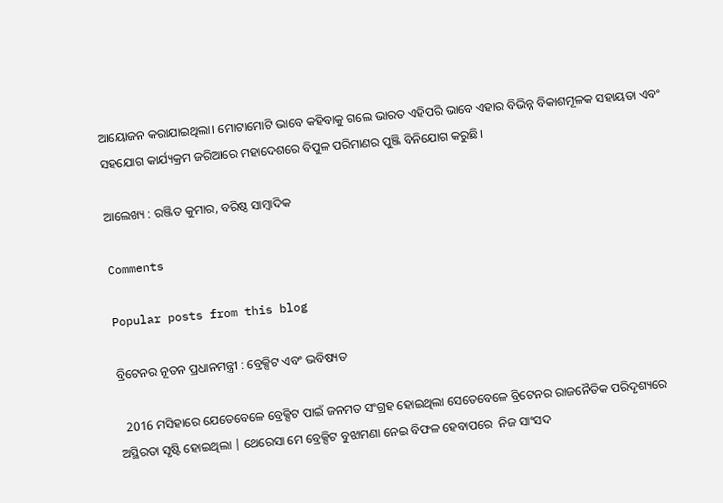ଆୟୋଜନ କରାଯାଇଥିଲା। ମୋଟାମୋଟି ଭାବେ କହିବାକୁ ଗଲେ ଭାରତ ଏହିପରି ଭାବେ ଏହାର ବିଭିନ୍ନ ବିକାଶମୂଳକ ସହାୟତା ଏବଂ ସହଯୋଗ କାର୍ଯ୍ୟକ୍ରମ ଜରିଆରେ ମହାଦେଶରେ ବିପୁଳ ପରିମାଣର ପୁଞ୍ଜି ବିନିଯୋଗ କରୁଛି।

ଆଲେଖ୍ୟ : ରଞ୍ଜିତ କୁମାର, ବରିଷ୍ଠ ସାମ୍ବାଦିକ

Comments

Popular posts from this blog

ବ୍ରିଟେନର ନୂତନ ପ୍ରଧାନମନ୍ତ୍ରୀ : ବ୍ରେକ୍ସିଟ ଏବଂ ଭବିଷ୍ୟତ

  2016 ମସିହାରେ ଯେତେବେଳେ ବ୍ରେକ୍ସିଟ ପାଇଁ ଜନମତ ସଂଗ୍ରହ ହୋଇଥିଲା ସେତେବେଳେ ବ୍ରିଟେନର ରାଜନୈତିକ ପରିଦୃଶ୍ୟରେ ଅସ୍ଥିରତା ସୃଷ୍ଟି ହୋଇଥିଲା | ଥେରେସା ମେ ବ୍ରେକ୍ସିଟ ବୁଝାମଣା ନେଇ ବିଫଳ ହେବାପରେ  ନିଜ ସାଂସଦ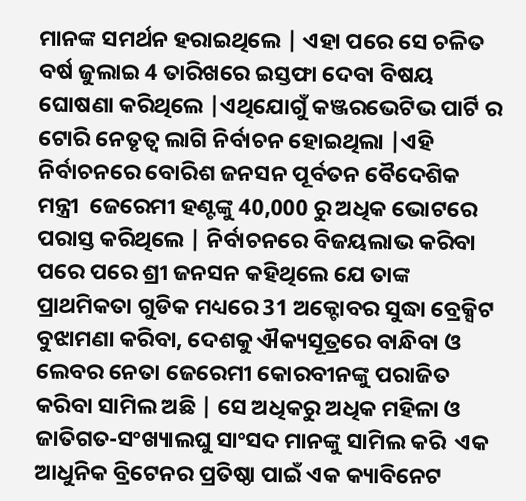ମାନଙ୍କ ସମର୍ଥନ ହରାଇଥିଲେ | ଏହା ପରେ ସେ ଚଳିତ ବର୍ଷ ଜୁଲାଇ 4 ତାରିଖରେ ଇସ୍ତଫା ଦେବା ବିଷୟ ଘୋଷଣା କରିଥିଲେ |ଏଥିଯୋଗୁଁ କଞ୍ଜରଭେଟିଭ ପାର୍ଟି ର ଟୋରି ନେତୃତ୍ବ ଲାଗି ନିର୍ବାଚନ ହୋଇଥିଲା |ଏହି ନିର୍ବାଚନରେ ବୋରିଶ ଜନସନ ପୂର୍ବତନ ବୈଦେଶିକ ମନ୍ତ୍ରୀ  ଜେରେମୀ ହଣ୍ଟଙ୍କୁ 40,000 ରୁ ଅଧିକ ଭୋଟରେ ପରାସ୍ତ କରିଥିଲେ | ନିର୍ବାଚନରେ ବିଜୟଲାଭ କରିବା ପରେ ପରେ ଶ୍ରୀ ଜନସନ କହିଥିଲେ ଯେ ତାଙ୍କ ପ୍ରାଥମିକତା ଗୁଡିକ ମଧ୍ୟରେ 31 ଅକ୍ଟୋବର ସୁଦ୍ଧା ବ୍ରେକ୍ସିଟ ବୁଝାମଣା କରିବା, ଦେଶକୁ ଐକ୍ୟସୂତ୍ରରେ ବାନ୍ଧିବା ଓ ଲେବର ନେତା ଜେରେମୀ କୋରବୀନଙ୍କୁ ପରାଜିତ କରିବା ସାମିଲ ଅଛି | ସେ ଅଧିକରୁ ଅଧିକ ମହିଳା ଓ ଜାତିଗତ-ସଂଖ୍ୟାଲଘୁ ସାଂସଦ ମାନଙ୍କୁ ସାମିଲ କରି  ଏକ ଆଧୁନିକ ବ୍ରିଟେନର ପ୍ରତିଷ୍ଠା ପାଇଁ ଏକ କ୍ୟାବିନେଟ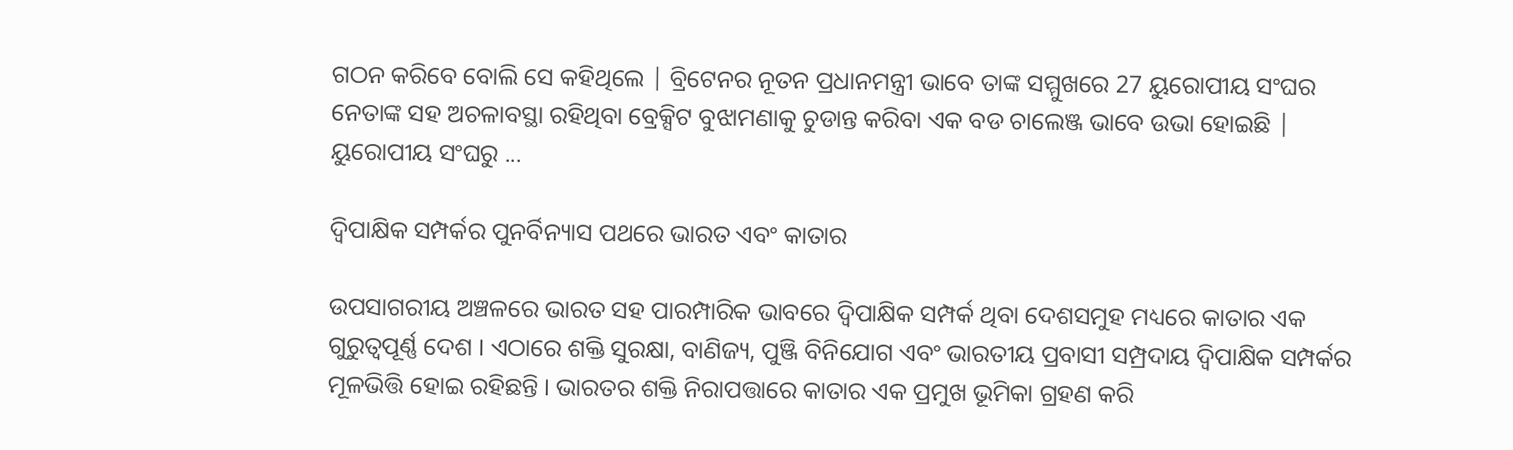ଗଠନ କରିବେ ବୋଲି ସେ କହିଥିଲେ | ବ୍ରିଟେନର ନୂତନ ପ୍ରଧାନମନ୍ତ୍ରୀ ଭାବେ ତାଙ୍କ ସମ୍ମୁଖରେ 27 ୟୁରୋପୀୟ ସଂଘର   ନେତାଙ୍କ ସହ ଅଚଳାବସ୍ଥା ରହିଥିବା ବ୍ରେକ୍ସିଟ ବୁଝାମଣାକୁ ଚୁଡାନ୍ତ କରିବା ଏକ ବଡ ଚାଲେଞ୍ଜ ଭାବେ ଉଭା ହୋଇଛି | ୟୁରୋପୀୟ ସଂଘରୁ ...

ଦ୍ୱିପାକ୍ଷିକ ସମ୍ପର୍କର ପୁନର୍ବିନ୍ୟାସ ପଥରେ ଭାରତ ଏବଂ କାତାର

ଉପସାଗରୀୟ ଅଞ୍ଚଳରେ ଭାରତ ସହ ପାରମ୍ପାରିକ ଭାବରେ ଦ୍ୱିପାକ୍ଷିକ ସମ୍ପର୍କ ଥିବା ଦେଶସମୁହ ମଧ୍ୟରେ କାତାର ଏକ ଗୁରୁତ୍ୱପୂର୍ଣ୍ଣ ଦେଶ । ଏଠାରେ ଶକ୍ତି ସୁରକ୍ଷା, ବାଣିଜ୍ୟ, ପୁଞ୍ଜି ବିନିଯୋଗ ଏବଂ ଭାରତୀୟ ପ୍ରବାସୀ ସମ୍ପ୍ରଦାୟ ଦ୍ୱିପାକ୍ଷିକ ସମ୍ପର୍କର ମୂଳଭିତ୍ତି ହୋଇ ରହିଛନ୍ତି । ଭାରତର ଶକ୍ତି ନିରାପତ୍ତାରେ କାତାର ଏକ ପ୍ରମୁଖ ଭୂମିକା ଗ୍ରହଣ କରି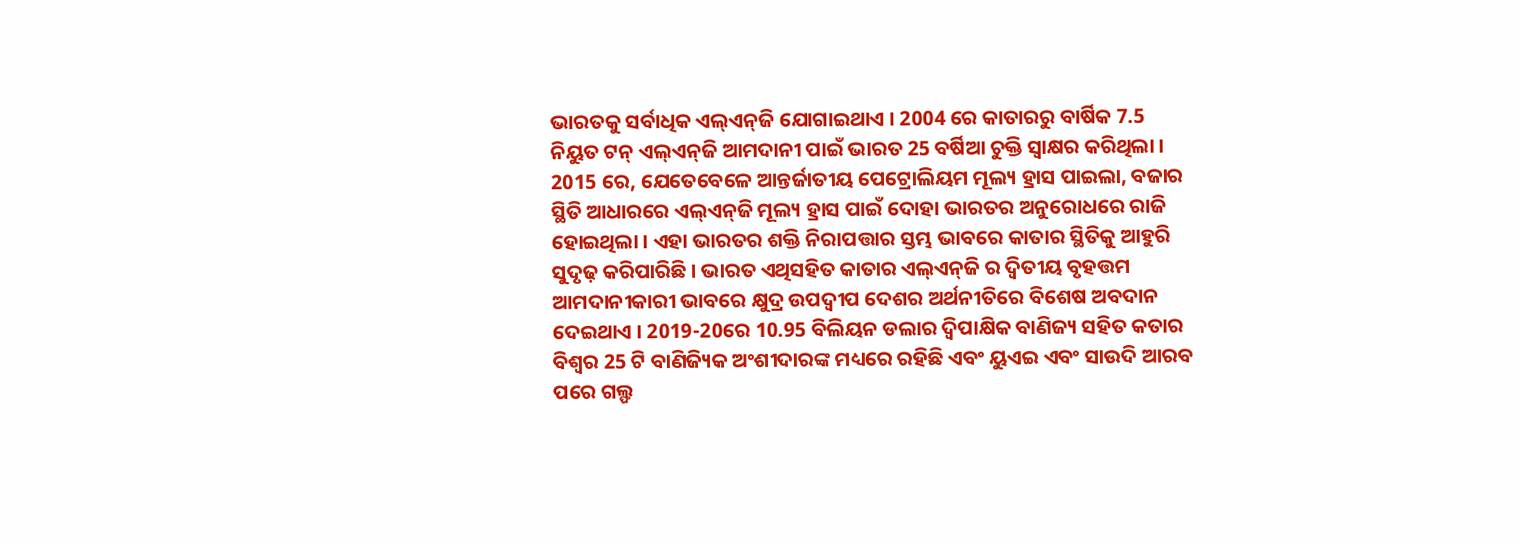ଭାରତକୁ ସର୍ବାଧିକ ଏଲ୍‌ଏନ୍‌ଜି ଯୋଗାଇଥାଏ । 2004 ରେ କାତାରରୁ ବାର୍ଷିକ 7.5 ନିୟୁତ ଟନ୍ ଏଲ୍‌ଏନ୍‌ଜି ଆମଦାନୀ ପାଇଁ ଭାରତ 25 ବର୍ଷିଆ ଚୁକ୍ତି ସ୍ୱାକ୍ଷର କରିଥିଲା । 2015 ରେ, ଯେତେବେଳେ ଆନ୍ତର୍ଜାତୀୟ ପେଟ୍ରୋଲିୟମ ମୂଲ୍ୟ ହ୍ରାସ ପାଇଲା, ବଜାର ସ୍ଥିତି ଆଧାରରେ ଏଲ୍‌ଏନ୍‌ଜି ମୂଲ୍ୟ ହ୍ରାସ ପାଇଁ ଦୋହା ଭାରତର ଅନୁରୋଧରେ ରାଜି ହୋଇଥିଲା । ଏହା ଭାରତର ଶକ୍ତି ନିରାପତ୍ତାର ସ୍ତମ୍ଭ ଭାବରେ କାତାର ସ୍ଥିତିକୁ ଆହୁରି ସୁଦୃଢ଼ କରିପାରିଛି । ଭାରତ ଏଥିସହିତ କାତାର ଏଲ୍‌ଏନ୍‌ଜି ର ଦ୍ୱିତୀୟ ବୃହତ୍ତମ ଆମଦାନୀକାରୀ ଭାବରେ କ୍ଷୁଦ୍ର ଉପଦ୍ୱୀପ ଦେଶର ଅର୍ଥନୀତିରେ ବିଶେଷ ଅବଦାନ ଦେଇଥାଏ । 2019-20ରେ 10.95 ବିଲିୟନ ଡଲାର ଦ୍ୱିପାକ୍ଷିକ ବାଣିଜ୍ୟ ସହିତ କତାର ବିଶ୍ୱର 25 ଟି ବାଣିଜ୍ୟିକ ଅଂଶୀଦାରଙ୍କ ମଧ୍ୟରେ ରହିଛି ଏବଂ ୟୁଏଇ ଏବଂ ସାଉଦି ଆରବ ପରେ ଗଲ୍ଫ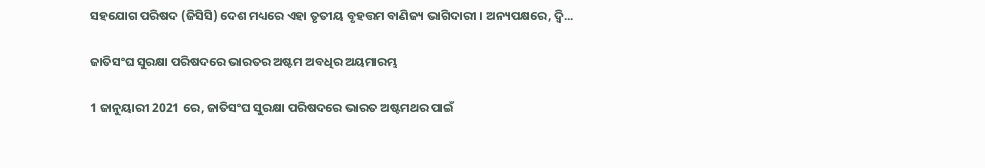ସହଯୋଗ ପରିଷଦ (ଜିସିସି) ଦେଶ ମଧ୍ୟରେ ଏହା ତୃତୀୟ ବୃହତ୍ତମ ବାଣିଜ୍ୟ ଭାଗିଦାରୀ । ଅନ୍ୟପକ୍ଷରେ, ଦ୍ୱି...

ଜାତିସଂଘ ସୁରକ୍ଷା ପରିଷଦରେ ଭାରତର ଅଷ୍ଟମ ଅବଧିର ଅୟମାରମ୍ଭ

1 ଜାନୁୟାରୀ 2021 ରେ, ଜାତିସଂଘ ସୁରକ୍ଷା ପରିଷଦରେ ଭାରତ ଅଷ୍ଟମଥର ପାଇଁ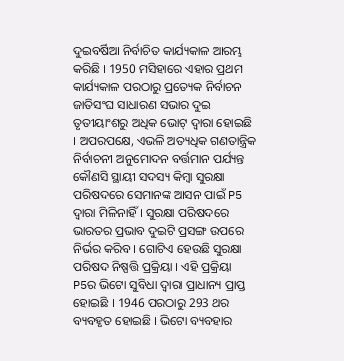ଦୁଇବର୍ଷିଆ ନିର୍ବାଚିତ କାର୍ଯ୍ୟକାଳ ଆରମ୍ଭ କରିଛି । 1950 ମସିହାରେ ଏହାର ପ୍ରଥମ କାର୍ଯ୍ୟକାଳ ପରଠାରୁ ପ୍ରତ୍ୟେକ ନିର୍ବାଚନ ଜାତିସଂଘ ସାଧାରଣ ସଭାର ଦୁଇ ତୃତୀୟାଂଶରୁ ଅଧିକ ଭୋଟ୍ ଦ୍ବାରା ହୋଇଛି । ଅପରପକ୍ଷେ, ଏଭଳି ଅତ୍ୟଧିକ ଗଣତାନ୍ତ୍ରିକ ନିର୍ବାଚନୀ ଅନୁମୋଦନ ବର୍ତ୍ତମାନ ପର୍ଯ୍ୟନ୍ତ କୌଣସି ସ୍ଥାୟୀ ସଦସ୍ୟ କିମ୍ବା ସୁରକ୍ଷା ପରିଷଦରେ ସେମାନଙ୍କ ଆସନ ପାଇଁ P5 ଦ୍ୱାରା ମିଳିନାହିଁ । ସୁରକ୍ଷା ପରିଷଦରେ ଭାରତର ପ୍ରଭାବ ଦୁଇଟି ପ୍ରସଙ୍ଗ ଉପରେ ନିର୍ଭର କରିବ । ଗୋଟିଏ ହେଉଛି ସୁରକ୍ଷା ପରିଷଦ ନିଷ୍ପତ୍ତି ପ୍ରକ୍ରିୟା । ଏହି ପ୍ରକ୍ରିୟା P5ର ଭିଟୋ ସୁବିଧା ଦ୍ୱାରା ପ୍ରାଧାନ୍ୟ ପ୍ରାପ୍ତ ହୋଇଛି । 1946 ପରଠାରୁ 293 ଥର ବ୍ୟବହୃତ ହୋଇଛି । ଭିଟୋ ବ୍ୟବହାର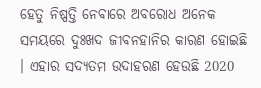ହେତୁ ନିଷ୍ପତ୍ତି ନେବାରେ ଅବରୋଧ ଅନେକ ସମୟରେ ଦୁଃଖଦ ଜୀବନହାନିର କାରଣ ହୋଇଛି । ଏହାର ସଦ୍ୟତମ ଉଦାହରଣ ହେଉଛି 2020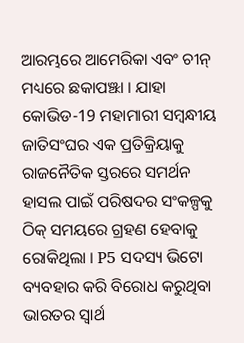ଆରମ୍ଭରେ ଆମେରିକା ଏବଂ ଚୀନ୍ ମଧ୍ୟରେ ଛକାପଞ୍ଝା । ଯାହା କୋଭିଡ-19 ମହାମାରୀ ସମ୍ବନ୍ଧୀୟ ଜାତିସଂଘର ଏକ ପ୍ରତିକ୍ରିୟାକୁ ରାଜନୈତିକ ସ୍ତରରେ ସମର୍ଥନ ହାସଲ ପାଇଁ ପରିଷଦର ସଂକଳ୍ପକୁ ଠିକ୍ ସମୟରେ ଗ୍ରହଣ ହେବାକୁ ରୋକିଥିଲା । P5 ସଦସ୍ୟ ଭିଟୋ ବ୍ୟବହାର କରି ବିରୋଧ କରୁଥିବା ଭାରତର ସ୍ବାର୍ଥ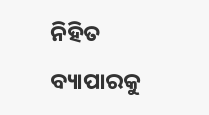ନିହିତ ବ୍ୟାପାରକୁ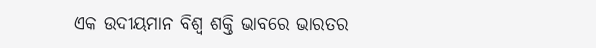ଏକ ଉଦୀୟମାନ ବିଶ୍ୱ ଶକ୍ତି ଭାବରେ ଭାରତର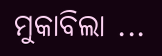ମୁକାବିଲା ...